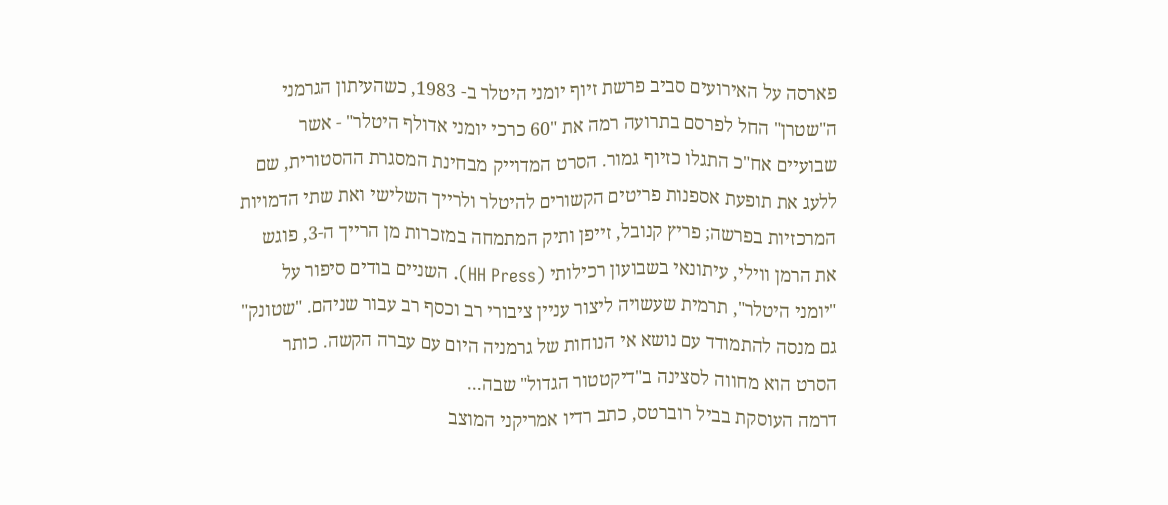פארסה על האירועים סביב פרשת זיוף יומני היטלר ב- 1983, כשהעיתון הגרמני ה"שטרן" החל לפרסם בתרועה רמה את "60 כרכי יומני אדולף היטלר" - אשר שבועיים אח"כ התגלו כזיוף גמור. הסרט המדוייק מבחינת המסגרת ההסטורית, שם ללעג את תופעת אספנות פריטים הקשורים להיטלר ולרייך השלישי ואת שתי הדמויות המרכזיות בפרשה; פריץ קנובל, זייפן ותיק המתמחה במזכרות מן הרייך ה-3, פוגש את הרמן ווילי, עיתונאי בשבועון רכילותי (HH Press). השניים בודים סיפור על "יומני היטלר", תרמית שעשויה ליצור עניין ציבורי רב וכסף רב עבור שניהם. "שטונק" גם מנסה להתמודד עם נושא אי הנוחות של גרמניה היום עם עברה הקשה. כותר הסרט הוא מחווה לסצינה ב"דיקטטור הגדול" שבה...
דרמה העוסקת בביל רוברטס, כתב רדיו אמריקני המוצב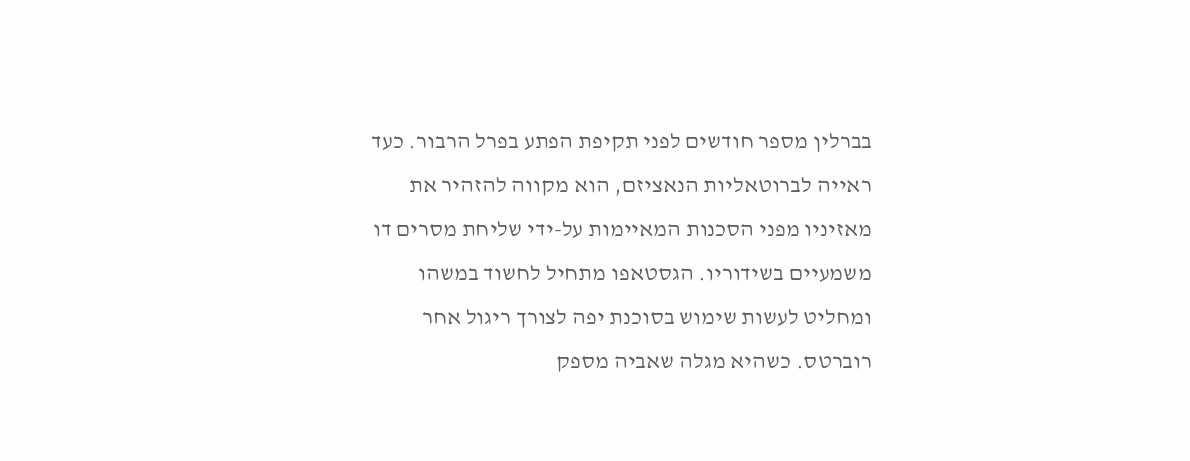בברלין מספר חודשים לפני תקיפת הפתע בפרל הרבור. כעד ראייה לברוטאליות הנאציזם, הוא מקווה להזהיר את מאזיניו מפני הסכנות המאיימות על-ידי שליחת מסרים דו משמעיים בשידוריו. הגסטאפו מתחיל לחשוד במשהו ומחליט לעשות שימוש בסוכנת יפה לצורך ריגול אחר רוברטס. כשהיא מגלה שאביה מספק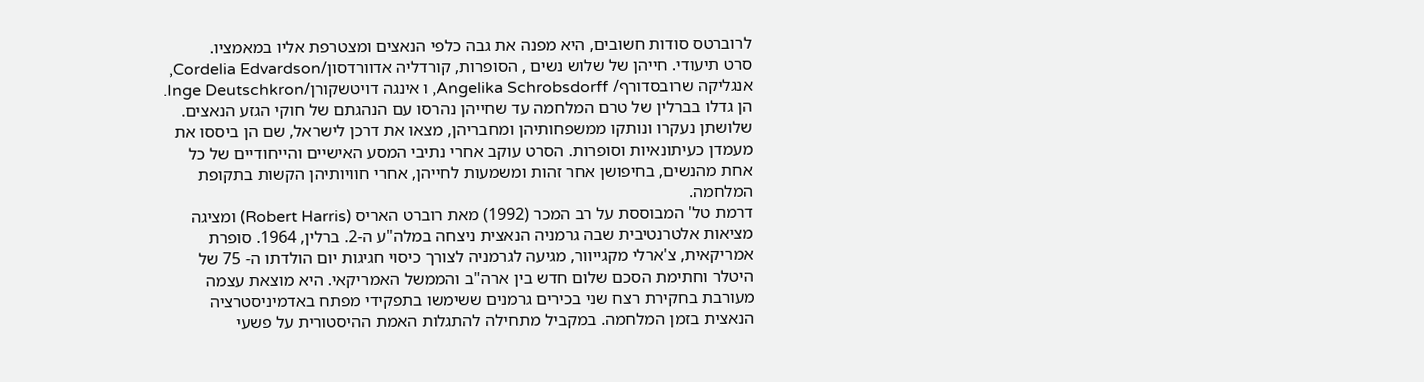לרוברטס סודות חשובים, היא מפנה את גבה כלפי הנאצים ומצטרפת אליו במאמציו.
סרט תיעודי. חייהן של שלוש נשים , הסופרות, קורדליה אדוורדסון/Cordelia Edvardson, אנגליקה שרובסדורף/ Angelika Schrobsdorff, ו אינגה דויטשקורן/Inge Deutschkron. הן גדלו בברלין של טרם המלחמה עד שחייהן נהרסו עם הנהגתם של חוקי הגזע הנאצים. שלושתן נעקרו ונותקו ממשפחותיהן ומחבריהן, מצאו את דרכן לישראל, שם הן ביססו את מעמדן כעיתונאיות וסופרות. הסרט עוקב אחרי נתיבי המסע האישיים והייחודיים של כל אחת מהנשים, בחיפושן אחר זהות ומשמעות לחייהן, אחרי חוויותיהן הקשות בתקופת המלחמה.
דרמת טל' המבוססת על רב המכר (1992) מאת רוברט האריס (Robert Harris) ומציגה מציאות אלטרנטיבית שבה גרמניה הנאצית ניצחה במלה"ע ה-2. ברלין, 1964. סופרת אמריקאית, צ'ארלי מקגייוור, מגיעה לגרמניה לצורך כיסוי חגיגות יום הולדתו ה- 75 של היטלר וחתימת הסכם שלום חדש בין ארה"ב והממשל האמריקאי. היא מוצאת עצמה מעורבת בחקירת רצח שני בכירים גרמנים ששימשו בתפקידי מפתח באדמיניסטרציה הנאצית בזמן המלחמה. במקביל מתחילה להתגלות האמת ההיסטורית על פשעי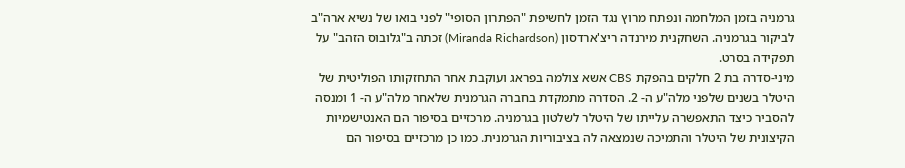גרמניה בזמן המלחמה ונפתח מרוץ נגד הזמן לחשיפת "הפתרון הסופי" לפני בואו של נשיא ארה"ב לביקור בגרמניה. השחקנית מירנדה ריצ'ארדסון (Miranda Richardson) זכתה ב"גלובוס הזהב" על תפקידה בסרט.
מיני-סדרה בת 2 חלקים בהפקת CBS אשא צולמה בפראג ועוקבת אחר התחזקותו הפוליטית של היטלר בשנים שלפני מלה"ע ה- 2. הסדרה מתמקדת בחברה הגרמנית שלאחר מלה"ע ה- 1 ומנסה להסביר כיצד התאפשרה עלייתו של היטלר לשלטון בגרמניה. מרכזיים בסיפור הם האנטישמיות הקיצונית של היטלר והתמיכה שנמצאה לה בציבוריות הגרמנית. כמו כן מרכזיים בסיפור הם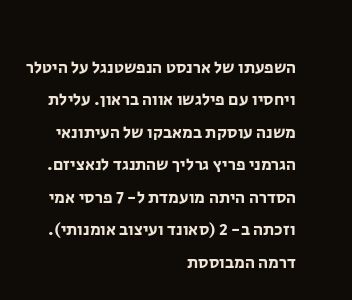השפעתו של ארנסט הנפשטנגל על היטלר ויחסיו עם פילגשו אווה בראון. עלילת משנה עוסקת במאבקו של העיתונאי הגרמני פריץ גרליך שהתנגד לנאציזם. הסדרה היתה מועמדת ל- 7 פרסי אמי וזכתה ב- 2 (סאונד ועיצוב אומנותי).
דרמה המבוססת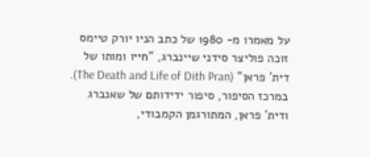על מאמרו מ- 1980 של כתב הניו יורק טיימס זוכה פוליצר סידני שיינברג, "חייו ומותו של דית' פראן" (The Death and Life of Dith Pran). במרכז הסיפור, סיפור ידידותם של שאנברג ודית' פראן, המתורגמן הקמבודי,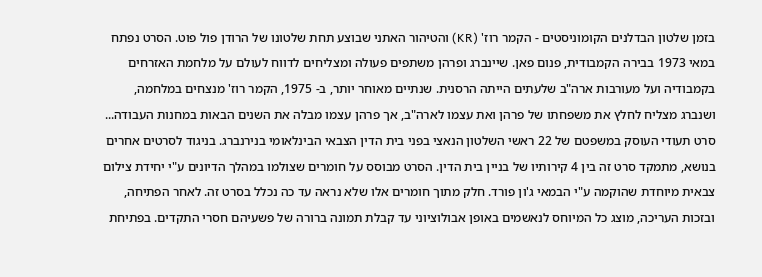בזמן שלטון הבדלנים הקומוניסטים - הקמר רוז' (KR) והטיהור האתני שבוצע תחת שלטונו של הרודן פול פוט. הסרט נפתח במאי 1973 בבירה הקמבודית, פנום פאן. שיינברג ופרהן משתפים פעולה ומצליחים לדווח לעולם על מלחמת האזרחים בקמבודיה ועל מעורבות ארה"ב שלעתים הייתה הרסנית. שנתיים מאוחר יותר, ב- 1975, הקמר רוז' מנצחים במלחמה, ושנברג מצליח לחלץ את משפחתו של פרהן ואת עצמו לארה"ב, אך פרהן עצמו מבלה את השנים הבאות במחנות העבודה...
סרט תעודי העוסק במשפטם של 22 ראשי השלטון הנאצי בפני בית הדין הצבאי הבינלאומי בנירנברג. בניגוד לסרטים אחרים בנושא, מתמקד סרט זה בין 4 קירותיו של בניין בית הדין. הסרט מבוסס על חומרים שצולמו במהלך הדיונים ע"י יחידת צילום צבאית מיוחדת שהוקמה ע"י הבמאי ג'ון פורד. חלק מתוך חומרים אלו שלא נראה עד כה נכלל בסרט זה. לאחר הפתיחה, ובזכות העריכה, מוצג כל המיוחס לנאשמים באופן אבולוציוני עד קבלת תמונה ברורה של פשעיהם חסרי התקדים. בפתיחת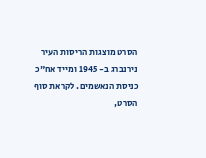הסרט מוצגות הריסות העיר נירנברג ב- 1945 ומייד אח"כ כניסת הנאשמים. לקראת סוף הסרט,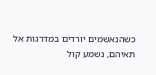כשהנאשמים יורדים במדרגות אל תאיהם, נשמע קול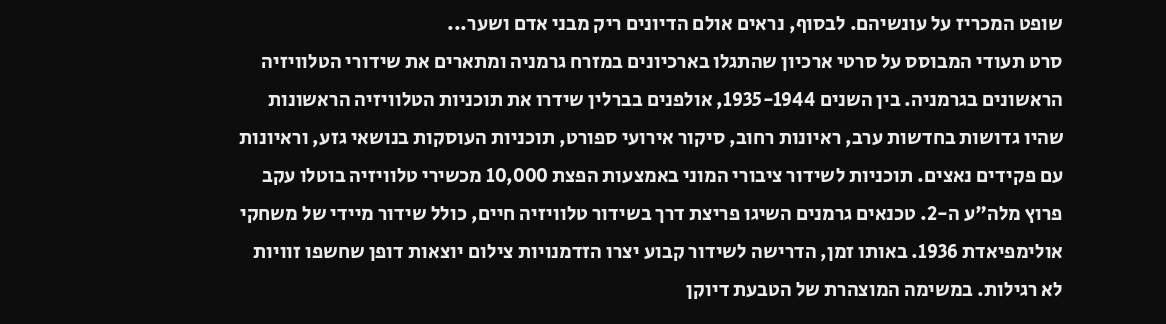שופט המכריז על עונשיהם. לבסוף, נראים אולם הדיונים ריק מבני אדם ושער...
סרט תעודי המבוסס על סרטי ארכיון שהתגלו בארכיונים במזרח גרמניה ומתארים את שידורי הטלוויזיה הראשונים בגרמניה. בין השנים 1935-1944, אולפנים בברלין שידרו את תוכניות הטלוויזיה הראשונות שהיו גדושות בחדשות ערב, ראיונות רחוב, סיקור אירועי ספורט, תוכניות העוסקות בנושאי גזע, וראיונות עם פקידים נאצים. תוכניות לשידור ציבורי המוני באמצעות הפצת 10,000 מכשירי טלוויזיה בוטלו עקב פרוץ מלה"ע ה-2. טכנאים גרמנים השיגו פריצת דרך בשידור טלוויזיה חיים, כולל שידור מיידי של משחקי אולימפיאדת 1936. באותו זמן, הדרישה לשידור קבוע יצרו הזדמנויות צילום יוצאות דופן שחשפו זוויות לא רגילות. במשימה המוצהרת של הטבעת דיוקן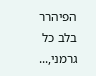הפיהרר בלב כל גרמני,...